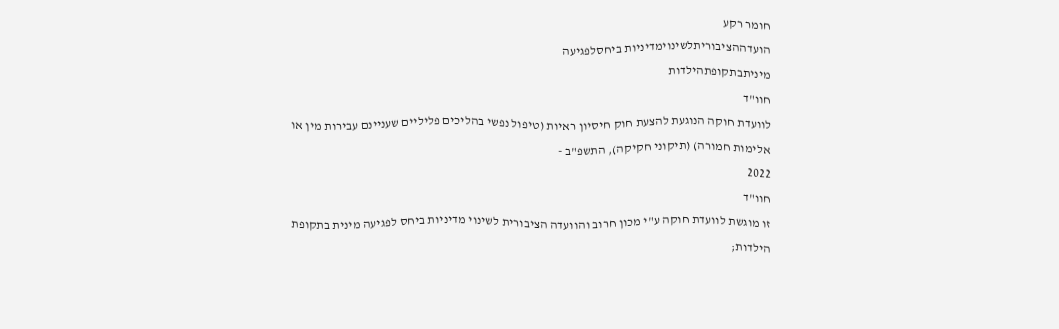חומר רקע
הועדההציבוריתלשינוימדיניות ביחסלפגיעה
מיניתבתקופתהילדות
חוו"ד
לוועדת חוקה הנוגעת להצעת חוק חיסיון ראיות (טיפול נפשי בהליכים פליליים שעניינם עבירות מין או
אלימות חמורה) (תיקוני חקיקה), התשפ"ב -
2022
חוו"ד
זו מוגשת לוועדת חוקה ע"י מכון חרוב והוועדה הציבורית לשינוי מדיניות ביחס לפגיעה מינית בתקופת
הילדות;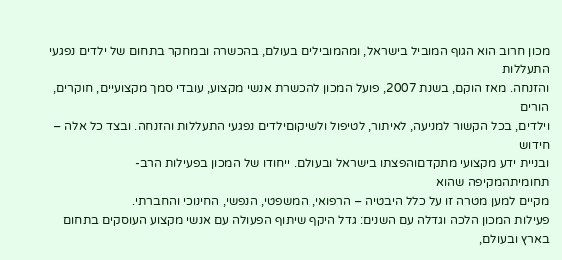מכון חרוב הוא הגוף המוביל בישראל, ומהמובילים בעולם, בהכשרה ובמחקר בתחום של ילדים נפגעי התעללות
והזנחה. מאז הוקם, בשנת 2007, פועל המכון להכשרת אנשי מקצוע, עובדי סמך מקצועיים, חוקרים, הורים
וילדים, בכל הקשור למניעה, לאיתור, לטיפול ולשיקוםילדים נפגעי התעללות והזנחה. ובצד כל אלה –
חידוש
ובניית ידע מקצועי מתקדםוהפצתו בישראל ובעולם. ייחודו של המכון בפעילות הרב-
תחומיתהמקיפה שהוא
מקיים למען מטרה זו על כלל היבטיה – הרפואי, המשפטי, הנפשי, החינוכי והחברתי.
פעילות המכון הלכה וגדלה עם השנים: גדל היקף שיתוף הפעולה עם אנשי מקצוע העוסקים בתחום בארץ ובעולם,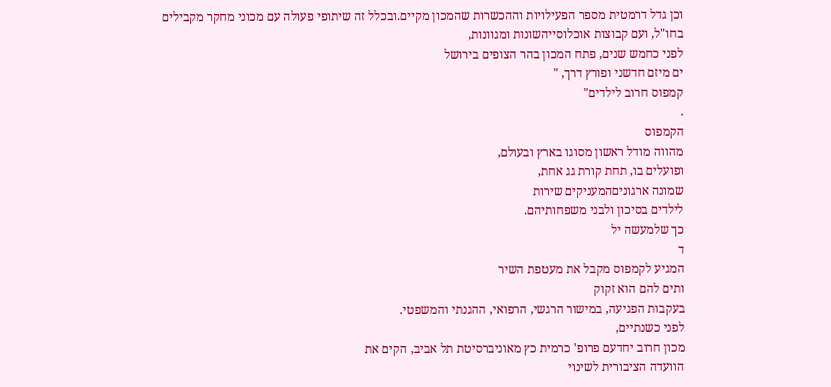וכן גדל דרמטית מספר הפעילויות וההכשרות שהמכון מקיים.ובכלל זה שיתופי פעולה עם מכוני מחקר מקבילים
בחו"ל, ועם קבוצות אוכלוסייהשונות ומגוונות,
לפני כחמש שנים, פתח המכון בהר הצופים בירושל
ים מיזם חדשני ופורץ דרך, "
קמפוס חרוב לילדים"
.
הקמפוס
מהווה מודל ראשון מסוגו בארץ ובעולם,
ופועלים בו, תחת קורת גג אחת,
שמונה ארגוניםהמעניקים שירות
לילדים בסיכון ולבני משפחותיהם.
כך שלמעשה יל
ד
המגיע לקמפוס מקבל את מעטפת השיר
ותים להם הוא זקוק
בעקבות הפגיעה, במישור הרגשי, הרפואי, ההגנתי והמשפטי.
לפני כשנתיים,
מכון חרוב יחדעם פרופ' כרמית כץ מאוניברסיטת תל אביב, הקים את
הוועדה הציבורית לשינוי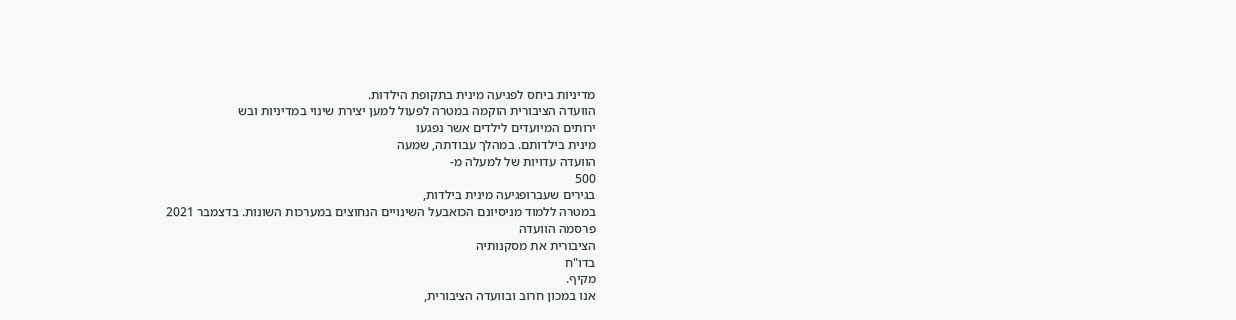מדיניות ביחס לפגיעה מינית בתקופת הילדות.
הוועדה הציבורית הוקמה במטרה לפעול למען יצירת שינוי במדיניות ובש
ירותים המיועדים לילדים אשר נפגעו
מינית בילדותם. במהלך עבודתה, שמעה
הוועדה עדויות של למעלה מ-
500
בגירים שעברופגיעה מינית בילדות,
במטרה ללמוד מניסיונם הכואבעל השינויים הנחוצים במערכות השונות. בדצמבר 2021
פרסמה הוועדה
הציבורית את מסקנותיה
בדו"ח
מקיף.
אנו במכון חרוב ובוועדה הציבורית,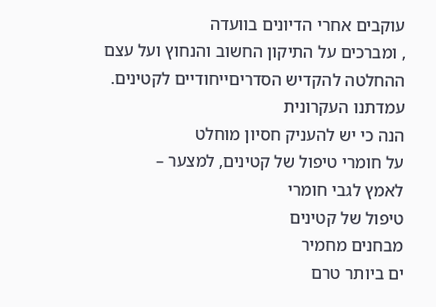עוקבים אחרי הדיונים בוועדה
, ומברכים על התיקון החשוב והנחוץ ועל עצם
ההחלטה להקדיש הסדריםייחודיים לקטינים.
עמדתנו העקרונית
הנה כי יש להעניק חסיון מוחלט
על חומרי טיפול של קטינים, למצער –
לאמץ לגבי חומרי
טיפול של קטינים
מבחנים מחמיר
ים ביותר טרם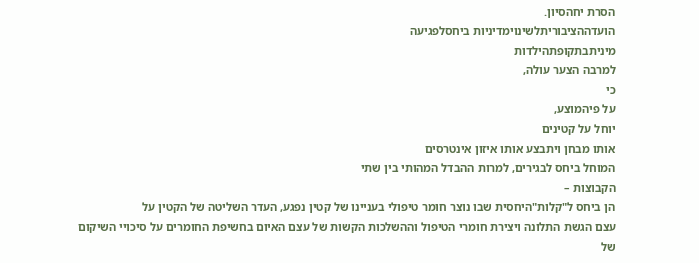הסרת יחהסיון.
הועדההציבוריתלשינוימדיניות ביחסלפגיעה
מיניתבתקופתהילדות
למרבה הצער עולה,
כי
על פיהמוצע,
יוחל על קטינים
אותו מבחן ויתבצע אותו איזון אינטרסים
המוחל ביחס לבגירים, למרות ההבדל המהותי בין שתי
הקבוצות –
הן ביחס ל"קלות"היחסית שבו נוצר חומר טיפולי בעניינו של קטין נפגע, העדר השליטה של הקטין על
עצם הגשת התלונה ויצירת חומרי הטיפול וההשלכות הקשות של עצם האיום בחשיפת החומרים על סיכויי השיקום
של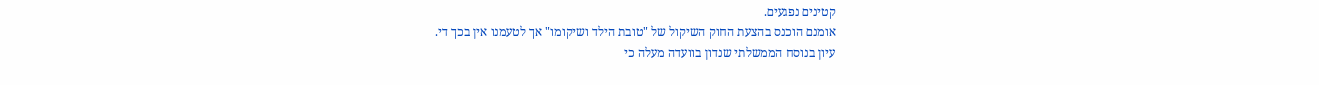קטינים נפגעים.
אומנם הוכנס בהצעת החוק השיקול של "טובת הילד ושיקומו" אך לטעמנו אין בכך די.
עיון בנוסח הממשלתי שנדון בוועדה מעלה כי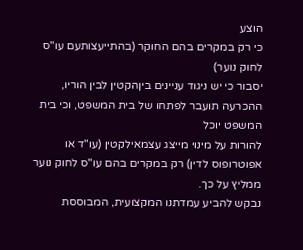הוצע
כי רק במקרים בהם החוקר (בהתייעצותעם עו"ס לחוק נוער)
יסבור כי יש ניגוד עניינים ביןהקטין לבין הוריו, ההכרעה תועבר לפתחו של בית המשפט, וכי בית המשפט יוכל
להורות על מינוי מייצג עצמאילקטין (עו"ד או אפוטרופוס לדין) רק במקרים בהם עו"ס לחוק נוער ממליץ על כך.
נבקש להביע עמדתנו המקצועית, המבוססת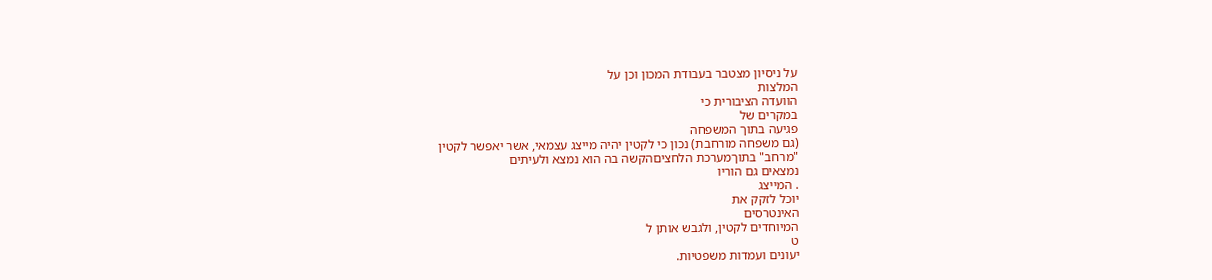על ניסיון מצטבר בעבודת המכון וכן על
המלצות
הוועדה הציבורית כי
במקרים של
פגיעה בתוך המשפחה
(גם משפחה מורחבת) נכון כי לקטין יהיה מייצג עצמאי, אשר יאפשר לקטין
"מרחב" בתוךמערכת הלחציםהקשה בה הוא נמצא ולעיתים
נמצאים גם הוריו
. המייצג
יוכל לזקק את
האינטרסים
המיוחדים לקטין, ולגבש אותן ל
ט
יעונים ועמדות משפטיות.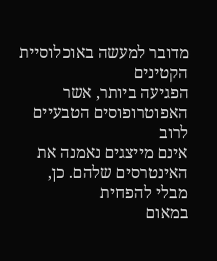מדובר למעשה באוכלוסיית הקטינים
הפגיעה ביותר, אשר האפוטרופוסים הטבעיים
לרוב
אינם מייצגים נאמנה את האינטרסים שלהם. כן, מבלי להפחית
במאום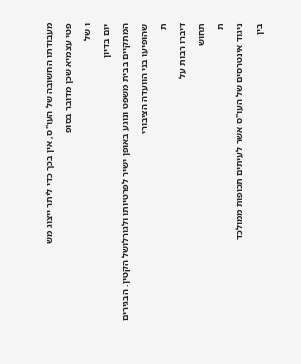מעבודתו החשובה של העו"ס, אין בכך כדי ליתר ייצוג מש
פטי עצמיא שכן מדובר בסופ
ו של
יום בדיון
המתקיים בבית משפט ונוגע באופן ישיר לפרטיותו ולגורלושל הקטין. הבגירים
שהופיעו בני הוועדה הציבורי
ת
דיברו רבות על
תחוש
ת
ניגוד אינטרסים של העו"ס אשר לעיתים תכופות ממולכד
בין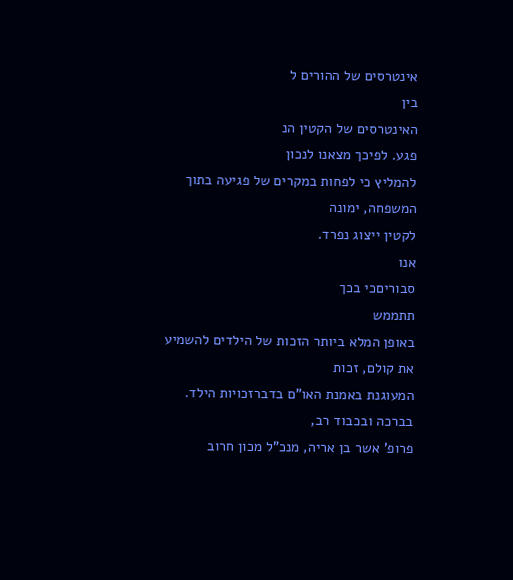אינטרסים של ההורים ל
בין
האינטרסים של הקטין הנ
פגע. לפיכך מצאנו לנכון
להמליץ כי לפחות במקרים של פגיעה בתוך המשפחה, ימונה
לקטין ייצוג נפרד.
אנו
סבוריםכי בכך
תתממש
באופן המלא ביותר הזכות של הילדים להשמיע את קולם, זכות
המעוגנת באמנת האו"ם בדברזכויות הילד.
בברכה ובכבוד רב,
פרופ' אשר בן אריה, מנכ"ל מכון חרוב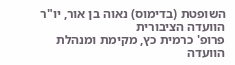השופטת (בדימוס) נאוה בן אור, יו"ר הוועדה הציבורית
פרופ' כרמית כץ, מקימת ומנהלת הוועדה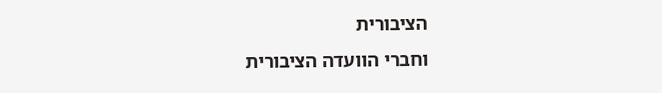הציבורית
וחברי הוועדה הציבורית